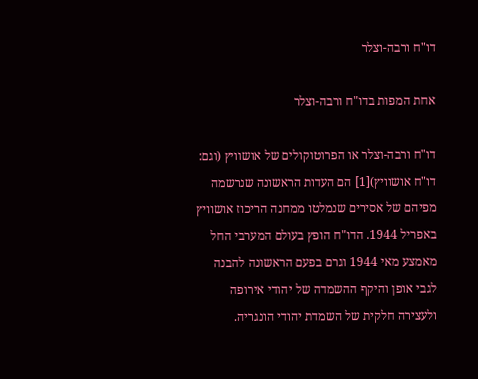דו"ח ורבה-וצלר

אחת המפות בדו"ח ורבה-וצלר

דו"ח ורבה-וצלר או הפרוטוקולים של אושוויץ (וגם: דו"ח אושוויץ)[1] הם העדות הראשונה שנרשמה מפיהם של אסירים שנמלטו ממחנה הריכוז אושוויץ באפריל 1944. הדו"ח הופץ בעולם המערבי החל מאמצע מאי 1944 וגרם בפעם הראשונה להבנה לגבי אופן והיקף ההשמדה של יהודי אירופה ולעצירה חלקית של השמדת יהודי הונגריה.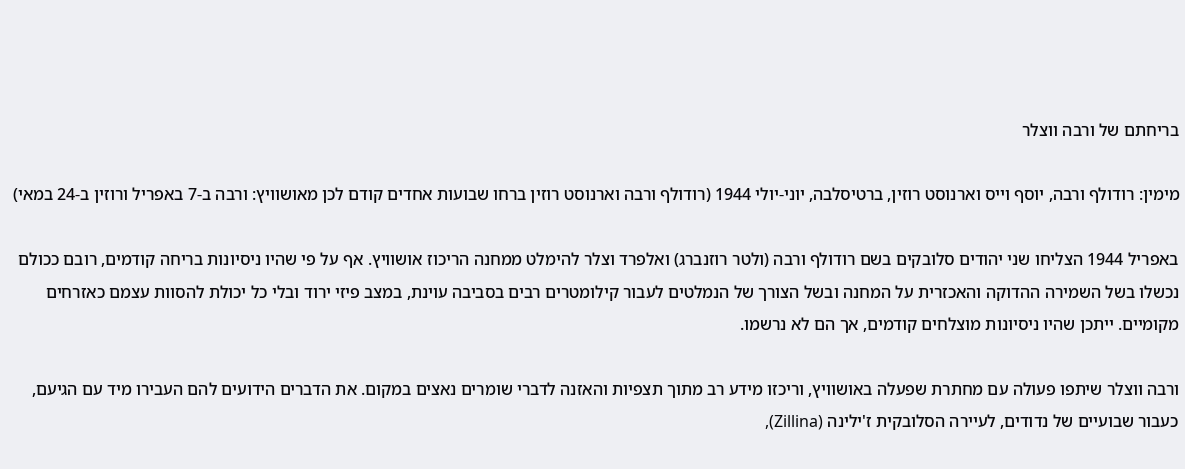בריחתם של ורבה ווצלר

מימין: רודולף ורבה, יוסף וייס וארנוסט רוזין, ברטיסלבה, יוני-יולי 1944 (רודולף ורבה וארנוסט רוזין ברחו שבועות אחדים קודם לכן מאושוויץ: ורבה ב-7 באפריל ורוזין ב-24 במאי)

באפריל 1944 הצליחו שני יהודים סלובקים בשם רודולף ורבה (ולטר רוזנברג) ואלפרד וצלר להימלט ממחנה הריכוז אושוויץ. אף על פי שהיו ניסיונות בריחה קודמים, רובם ככולם נכשלו בשל השמירה ההדוקה והאכזרית על המחנה ובשל הצורך של הנמלטים לעבור קילומטרים רבים בסביבה עוינת, במצב פיזי ירוד ובלי כל יכולת להסוות עצמם כאזרחים מקומיים. ייתכן שהיו ניסיונות מוצלחים קודמים, אך הם לא נרשמו.

ורבה ווצלר שיתפו פעולה עם מחתרת שפעלה באושוויץ, וריכזו מידע רב מתוך תצפיות והאזנה לדברי שומרים נאצים במקום. את הדברים הידועים להם העבירו מיד עם הגיעם, כעבור שבועיים של נדודים, לעיירה הסלובקית ז'ילינה (Zillina),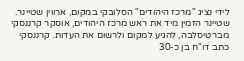לידי נציג "מרכז היהודים" הסלובקי במקום, ארווין שטיינר. שטיינר הזמין מיד את ראש מרכז היהודים, אוסקר קרננסקי מברטיסלבה, להגיע למקום ולרשום את העדות. קרננסקי כתב דו"ח בן כ-30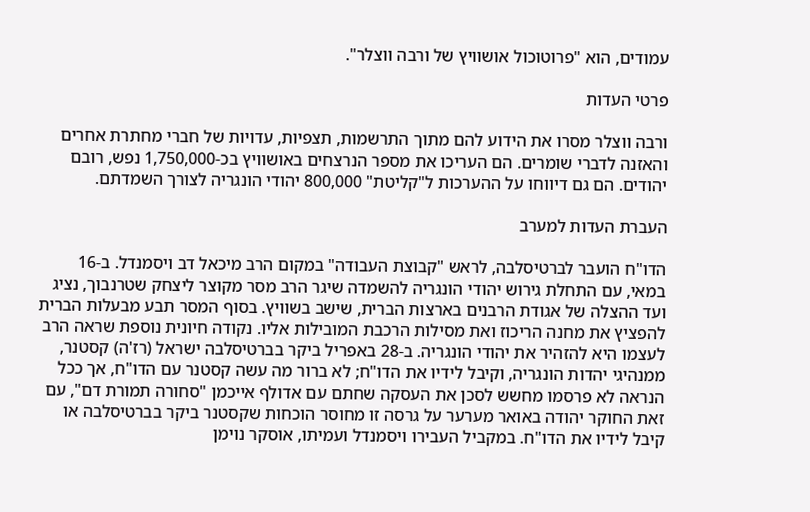עמודים, הוא "פרוטוכול אושוויץ של ורבה ווצלר".

פרטי העדות

ורבה ווצלר מסרו את הידוע להם מתוך התרשמות, תצפיות, עדויות של חברי מחתרת אחרים והאזנה לדברי שומרים. הם העריכו את מספר הנרצחים באושוויץ בכ-1,750,000 נפש, רובם יהודים. הם גם דיווחו על ההערכות ל"קליטת" 800,000 יהודי הונגריה לצורך השמדתם.

העברת העדות למערב

הדו"ח הועבר לברטיסלבה, לראש "קבוצת העבודה" במקום הרב מיכאל דב ויסמנדל. ב-16 במאי, עם התחלת גירוש יהודי הונגריה להשמדה שיגר הרב מסר מקוצר ליצחק שטרנבוך, נציג ועד ההצלה של אגודת הרבנים בארצות הברית, שישב בשוויץ. בסוף המסר תבע מבעלות הברית להפציץ את מחנה הריכוז ואת מסילות הרכבת המובילות אליו. נקודה חיונית נוספת שראה הרב לעצמו היא להזהיר את יהודי הונגריה. ב-28 באפריל ביקר בברטיסלבה ישראל (רז'ה) קסטנר, ממנהיגי יהדות הונגריה, וקיבל לידיו את הדו"ח; לא ברור מה עשה קסטנר עם הדו"ח, אך ככל הנראה לא פרסמו מחשש לסכן את העסקה שחתם עם אדולף אייכמן "סחורה תמורת דם", עם זאת החוקר יהודה באואר מערער על גרסה זו מחוסר הוכחות שקסטנר ביקר בברטיסלבה או קיבל לידיו את הדו"ח. במקביל העבירו ויסמנדל ועמיתו, אוסקר נוימן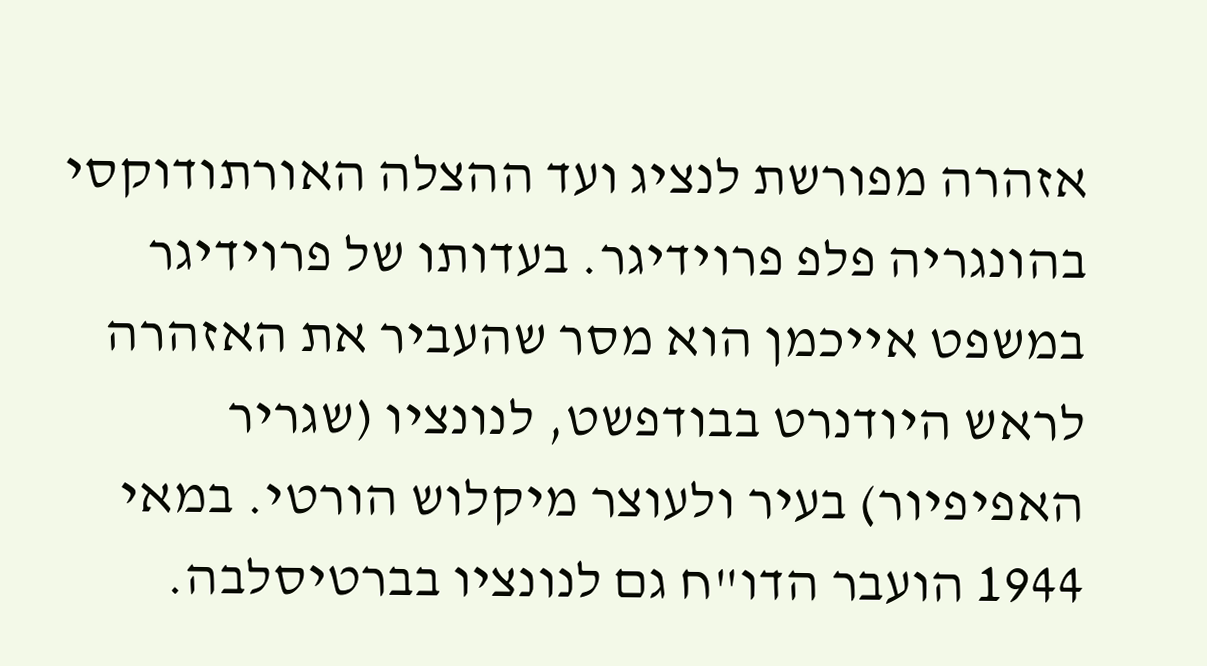אזהרה מפורשת לנציג ועד ההצלה האורתודוקסי בהונגריה פלפ פרוידיגר. בעדותו של פרוידיגר במשפט אייכמן הוא מסר שהעביר את האזהרה לראש היודנרט בבודפשט, לנונציו (שגריר האפיפיור) בעיר ולעוצר מיקלוש הורטי. במאי 1944 הועבר הדו"ח גם לנונציו בברטיסלבה.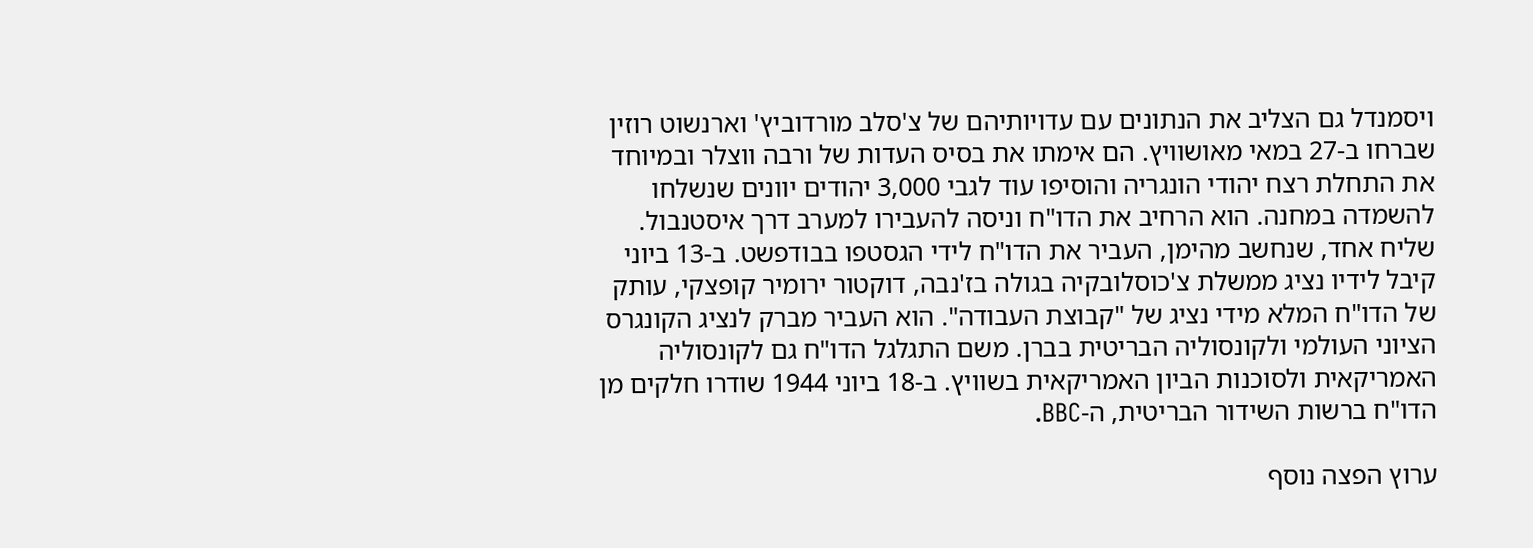ויסמנדל גם הצליב את הנתונים עם עדויותיהם של צ'סלב מורדוביץ' וארנשוט רוזין שברחו ב-27 במאי מאושוויץ. הם אימתו את בסיס העדות של ורבה ווצלר ובמיוחד את התחלת רצח יהודי הונגריה והוסיפו עוד לגבי 3,000 יהודים יוונים שנשלחו להשמדה במחנה. הוא הרחיב את הדו"ח וניסה להעבירו למערב דרך איסטנבול. שליח אחד, שנחשב מהימן, העביר את הדו"ח לידי הגסטפו בבודפשט. ב-13 ביוני קיבל לידיו נציג ממשלת צ'כוסלובקיה בגולה בז'נבה, דוקטור ירומיר קופצקי, עותק של הדו"ח המלא מידי נציג של "קבוצת העבודה". הוא העביר מברק לנציג הקונגרס הציוני העולמי ולקונסוליה הבריטית בברן. משם התגלגל הדו"ח גם לקונסוליה האמריקאית ולסוכנות הביון האמריקאית בשוויץ. ב-18 ביוני 1944 שודרו חלקים מן הדו"ח ברשות השידור הבריטית, ה-BBC.

ערוץ הפצה נוסף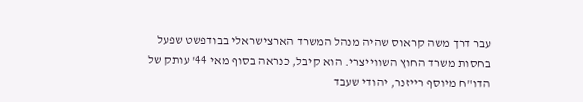עבר דרך משה קראוס שהיה מנהל המשרד הארצישראלי בבודפשט שפעל בחסות משרד החוץ השווייצרי. הוא קיבל, כנראה בסוף מאי 44' עותק של הדו"ח מיוסף רייזנר, יהודי שעבד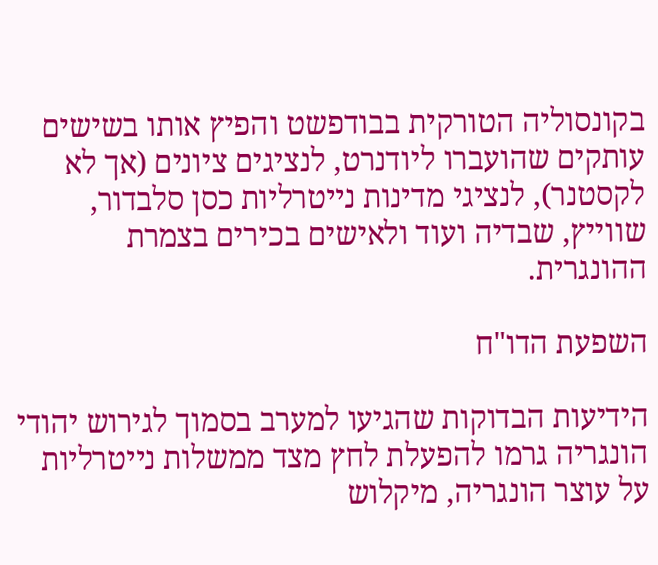בקונסוליה הטורקית בבודפשט והפיץ אותו בשישים עותקים שהועברו ליודנרט, לנציגים ציונים (אך לא לקסטנר), לנציגי מדינות נייטרליות כסן סלבדור, שווייץ, שבדיה ועוד ולאישים בכירים בצמרת ההונגרית.

השפעת הדו"ח

הידיעות הבדוקות שהגיעו למערב בסמוך לגירוש יהודי הונגריה גרמו להפעלת לחץ מצד ממשלות נייטרליות על עוצר הונגריה, מיקלוש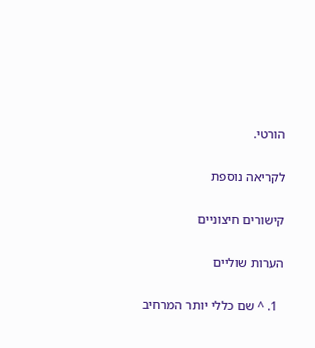הורטי.

לקריאה נוספת

קישורים חיצוניים

הערות שוליים

  1. ^ שם כללי יותר המרחיב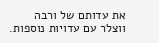את עדותם של ורבה ווצלר עם עדויות נוספות.